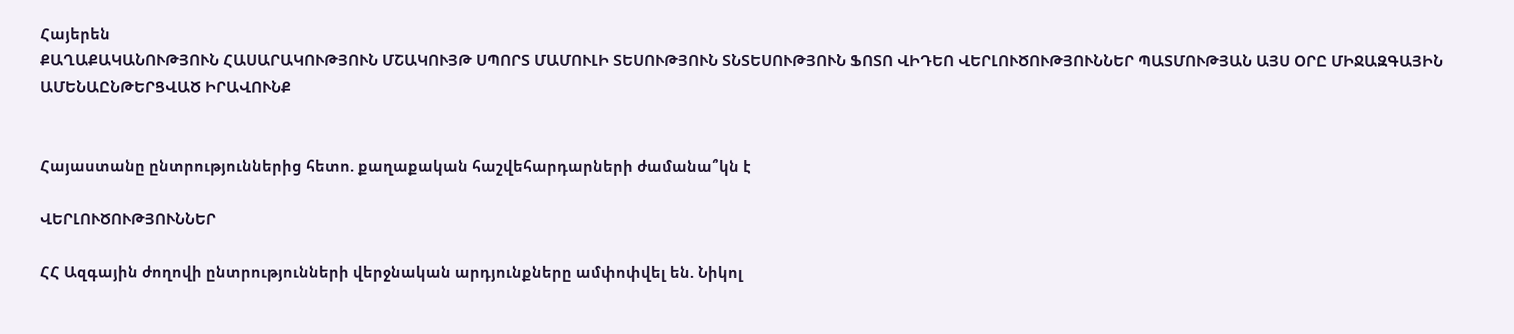Հայերեն
ՔԱՂԱՔԱԿԱՆՈՒԹՅՈՒՆ ՀԱՍԱՐԱԿՈՒԹՅՈՒՆ ՄՇԱԿՈՒՅԹ ՍՊՈՐՏ ՄԱՄՈՒԼԻ ՏԵՍՈՒԹՅՈՒՆ ՏՆՏԵՍՈՒԹՅՈՒՆ ՖՈՏՈ ՎԻԴԵՈ ՎԵՐԼՈՒԾՈՒԹՅՈՒՆՆԵՐ ՊԱՏՄՈՒԹՅԱՆ ԱՅՍ ՕՐԸ ՄԻՋԱԶԳԱՅԻՆ ԱՄԵՆԱԸՆԹԵՐՑՎԱԾ ԻՐԱՎՈՒՆՔ


Հայաստանը ընտրություններից հետո. քաղաքական հաշվեհարդարների ժամանա՞կն է

ՎԵՐԼՈՒԾՈՒԹՅՈՒՆՆԵՐ

ՀՀ Ազգային ժողովի ընտրությունների վերջնական արդյունքները ամփոփվել են. Նիկոլ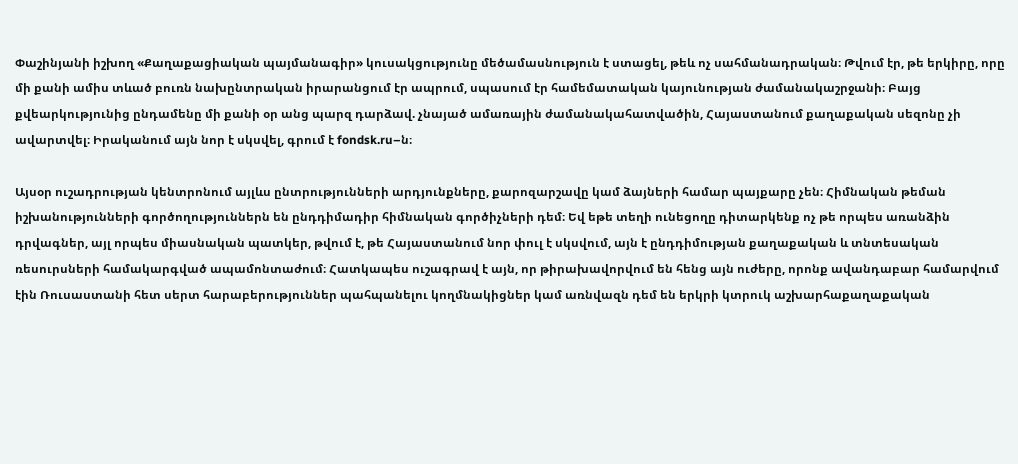Փաշինյանի իշխող «Քաղաքացիական պայմանագիր» կուսակցությունը մեծամասնություն է ստացել, թեև ոչ սահմանադրական։ Թվում էր, թե երկիրը, որը մի քանի ամիս տևած բուռն նախընտրական իրարանցում էր ապրում, սպասում էր համեմատական կայունության ժամանակաշրջանի։ Բայց  քվեարկությունից ընդամենը մի քանի օր անց պարզ դարձավ. չնայած ամառային ժամանակահատվածին, Հայաստանում քաղաքական սեզոնը չի ավարտվել։ Իրականում այն նոր է սկսվել, գրում է fondsk.ru–ն։

Այսօր ուշադրության կենտրոնում այլևս ընտրությունների արդյունքները, քարոզարշավը կամ ձայների համար պայքարը չեն։ Հիմնական թեման իշխանությունների գործողություններն են ընդդիմադիր հիմնական գործիչների դեմ։ Եվ եթե տեղի ունեցողը դիտարկենք ոչ թե որպես առանձին դրվագներ, այլ որպես միասնական պատկեր, թվում է, թե Հայաստանում նոր փուլ է սկսվում, այն է ընդդիմության քաղաքական և տնտեսական ռեսուրսների համակարգված ապամոնտաժում։ Հատկապես ուշագրավ է այն, որ թիրախավորվում են հենց այն ուժերը, որոնք ավանդաբար համարվում էին Ռուսաստանի հետ սերտ հարաբերություններ պահպանելու կողմնակիցներ կամ առնվազն դեմ են երկրի կտրուկ աշխարհաքաղաքական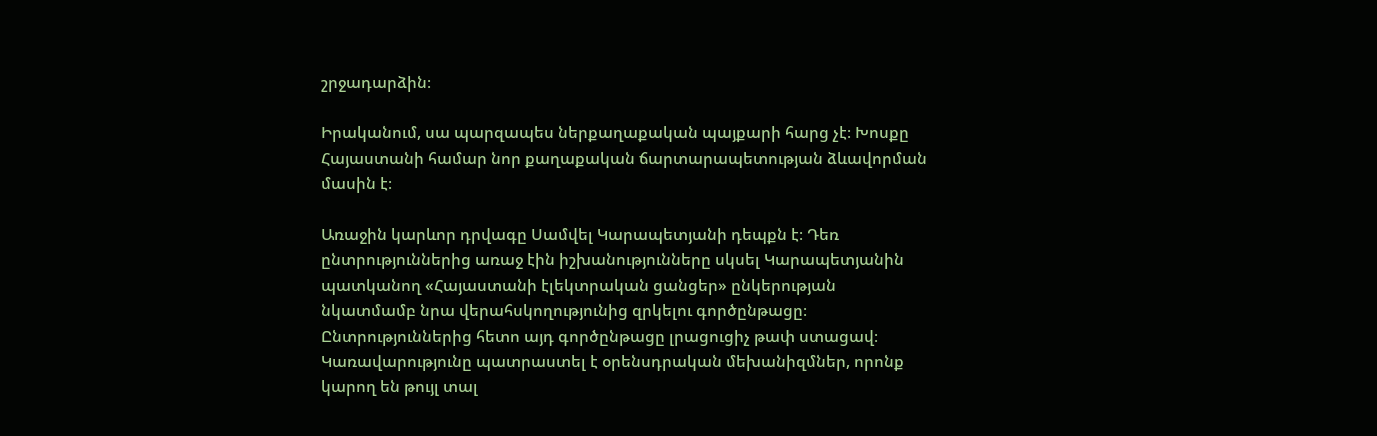շրջադարձին։

Իրականում, սա պարզապես ներքաղաքական պայքարի հարց չէ։ Խոսքը Հայաստանի համար նոր քաղաքական ճարտարապետության ձևավորման մասին է։

Առաջին կարևոր դրվագը Սամվել Կարապետյանի դեպքն է։ Դեռ ընտրություններից առաջ էին իշխանությունները սկսել Կարապետյանին պատկանող «Հայաստանի էլեկտրական ցանցեր» ընկերության նկատմամբ նրա վերահսկողությունից զրկելու գործընթացը։ Ընտրություններից հետո այդ գործընթացը լրացուցիչ թափ ստացավ։ Կառավարությունը պատրաստել է օրենսդրական մեխանիզմներ, որոնք կարող են թույլ տալ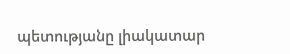պետությանը լիակատար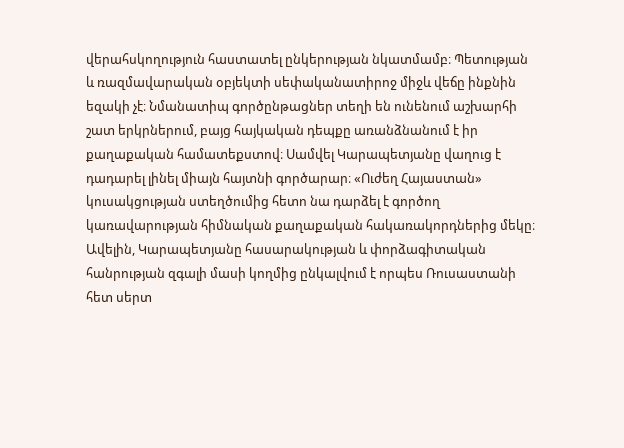վերահսկողություն հաստատել ընկերության նկատմամբ։ Պետության և ռազմավարական օբյեկտի սեփականատիրոջ միջև վեճը ինքնին եզակի չէ։ Նմանատիպ գործընթացներ տեղի են ունենում աշխարհի շատ երկրներում, բայց հայկական դեպքը առանձնանում է իր քաղաքական համատեքստով։ Սամվել Կարապետյանը վաղուց է դադարել լինել միայն հայտնի գործարար։ «Ուժեղ Հայաստան» կուսակցության ստեղծումից հետո նա դարձել է գործող կառավարության հիմնական քաղաքական հակառակորդներից մեկը։ Ավելին, Կարապետյանը հասարակության և փորձագիտական հանրության զգալի մասի կողմից ընկալվում է որպես Ռուսաստանի հետ սերտ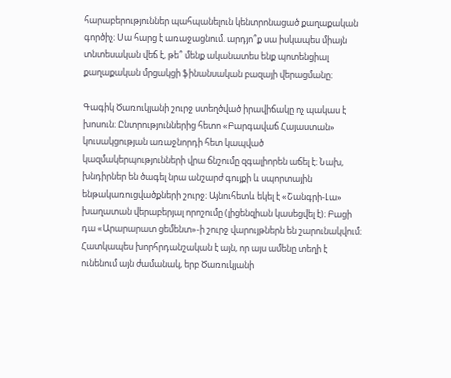հարաբերություններ պահպանելուն կենտրոնացած քաղաքական գործիչ։ Սա հարց է առաջացնում. արդյո՞ք սա իսկապես միայն տնտեսական վեճ է, թե՞ մենք ականատես ենք պոտենցիալ քաղաքական մրցակցի ֆինանսական բազայի վերացմանը։

Գագիկ Ծառուկյանի շուրջ ստեղծված իրավիճակը ոչ պակաս է խոսուն։ Ընտրություններից հետո «Բարգավաճ Հայաստան» կուսակցության առաջնորդի հետ կապված կազմակերպությունների վրա ճնշումը զգալիորեն աճել է։ Նախ, խնդիրներ են ծագել նրա անշարժ գույքի և սպորտային ենթակառուցվածքների շուրջ։ Այնուհետև եկել է «Շանգրի-Լա» խաղատան վերաբերյալ որոշումը (լիցենզիան կասեցվել է)։ Բացի դա «Արարարատ ցեմենտ»-ի շուրջ վարույթներն են շարունակվում։ Հատկապես խորհրդանշական է այն, որ այս ամենը տեղի է ունենում այն ժամանակ, երբ Ծառուկյանի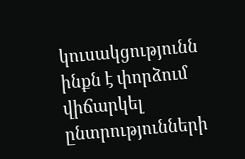կուսակցությունն ինքն է փորձում վիճարկել ընտրությունների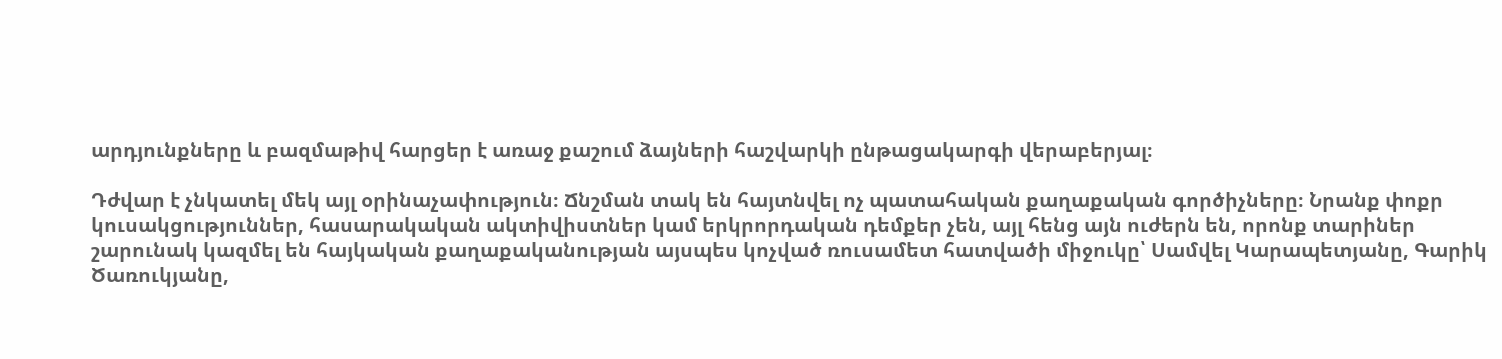արդյունքները և բազմաթիվ հարցեր է առաջ քաշում ձայների հաշվարկի ընթացակարգի վերաբերյալ։

Դժվար է չնկատել մեկ այլ օրինաչափություն։ Ճնշման տակ են հայտնվել ոչ պատահական քաղաքական գործիչները։ Նրանք փոքր կուսակցություններ, հասարակական ակտիվիստներ կամ երկրորդական դեմքեր չեն, այլ հենց այն ուժերն են, որոնք տարիներ շարունակ կազմել են հայկական քաղաքականության այսպես կոչված ռուսամետ հատվածի միջուկը՝ Սամվել Կարապետյանը, Գարիկ Ծառուկյանը,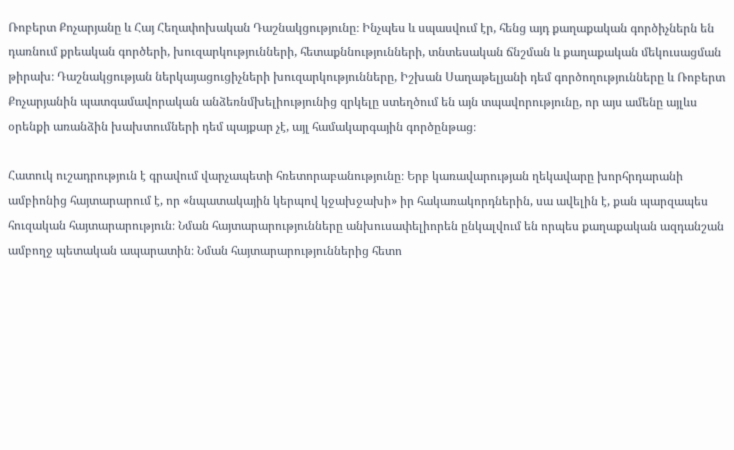Ռոբերտ Քոչարյանը և Հայ Հեղափոխական Դաշնակցությունը։ Ինչպես և սպասվում էր, հենց այդ քաղաքական գործիչներն են դառնում քրեական գործերի, խուզարկությունների, հետաքննությունների, տնտեսական ճնշման և քաղաքական մեկուսացման թիրախ։ Դաշնակցության ներկայացուցիչների խուզարկությունները, Իշխան Սաղաթելյանի դեմ գործողությունները և Ռոբերտ Քոչարյանին պատգամավորական անձեռնմխելիությունից զրկելը ստեղծում են այն տպավորությունը, որ այս ամենը այլևս օրենքի առանձին խախտումների դեմ պայքար չէ, այլ համակարգային գործընթաց։

Հատուկ ուշադրություն է գրավում վարչապետի հռետորաբանությունը։ Երբ կառավարության ղեկավարը խորհրդարանի ամբիոնից հայտարարում է, որ «նպատակային կերպով կջախջախի» իր հակառակորդներին, սա ավելին է, քան պարզապես հուզական հայտարարություն։ Նման հայտարարությունները անխուսափելիորեն ընկալվում են որպես քաղաքական ազդանշան ամբողջ պետական ապարատին։ Նման հայտարարություններից հետո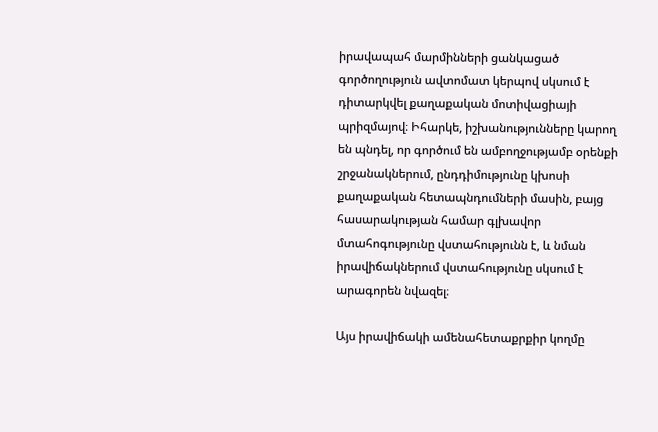իրավապահ մարմինների ցանկացած գործողություն ավտոմատ կերպով սկսում է դիտարկվել քաղաքական մոտիվացիայի պրիզմայով։ Իհարկե, իշխանությունները կարող են պնդել, որ գործում են ամբողջությամբ օրենքի շրջանակներում, ընդդիմությունը կխոսի քաղաքական հետապնդումների մասին, բայց հասարակության համար գլխավոր մտահոգությունը վստահությունն է, և նման իրավիճակներում վստահությունը սկսում է արագորեն նվազել։

Այս իրավիճակի ամենահետաքրքիր կողմը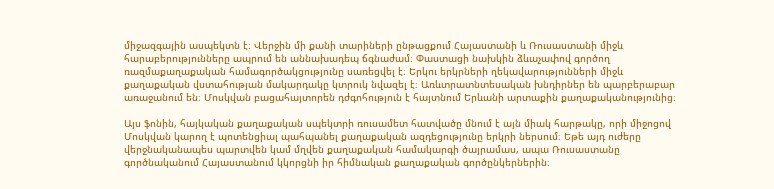միջազգային ասպեկտն է։ Վերջին մի քանի տարիների ընթացքում Հայաստանի և Ռուսաստանի միջև հարաբերությունները ապրում են աննախադեպ ճգնաժամ։ Փաստացի նախկին ձևաչափով գործող ռազմաքաղաքական համագործակցությունը սառեցվել է։ Երկու երկրների ղեկավարությունների միջև քաղաքական վստահության մակարդակը կտրուկ նվազել է։ Առևտրատնտեսական խնդիրներ են պարբերաբար առաջանում են։ Մոսկվան բացահայտորեն դժգոհություն է հայտնում Երևանի արտաքին քաղաքականությունից։

Այս ֆոնին, հայկական քաղաքական սպեկտրի ռուսամետ հատվածը մնում է այն միակ հարթակը, որի միջոցով Մոսկվան կարող է պոտենցիալ պահպանել քաղաքական ազդեցությունը երկրի ներսում։ Եթե այդ ուժերը վերջնականապես պարտվեն կամ մղվեն քաղաքական համակարգի ծայրամաս, ապա Ռուսաստանը գործնականում Հայաստանում կկորցնի իր հիմնական քաղաքական գործընկերներին։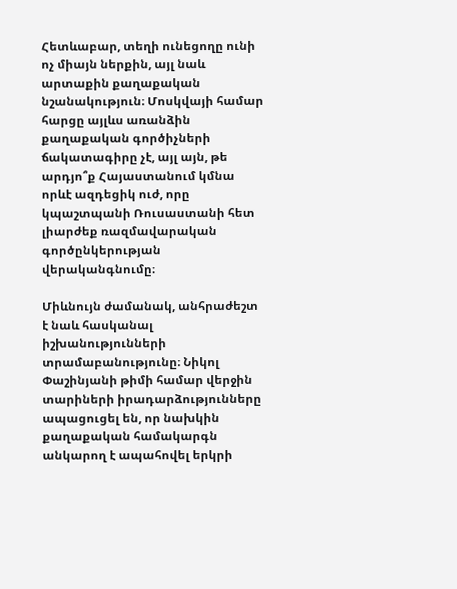Հետևաբար, տեղի ունեցողը ունի ոչ միայն ներքին, այլ նաև արտաքին քաղաքական նշանակություն։ Մոսկվայի համար հարցը այլևս առանձին քաղաքական գործիչների ճակատագիրը չէ, այլ այն, թե արդյո՞ք Հայաստանում կմնա որևէ ազդեցիկ ուժ, որը կպաշտպանի Ռուսաստանի հետ լիարժեք ռազմավարական գործընկերության վերականգնումը։

Միևնույն ժամանակ, անհրաժեշտ է նաև հասկանալ իշխանությունների տրամաբանությունը։ Նիկոլ Փաշինյանի թիմի համար վերջին տարիների իրադարձությունները ապացուցել են, որ նախկին քաղաքական համակարգն անկարող է ապահովել երկրի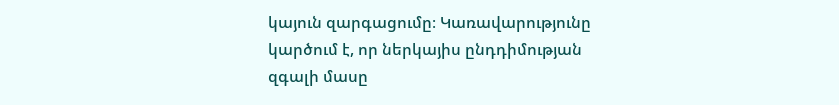կայուն զարգացումը։ Կառավարությունը կարծում է, որ ներկայիս ընդդիմության զգալի մասը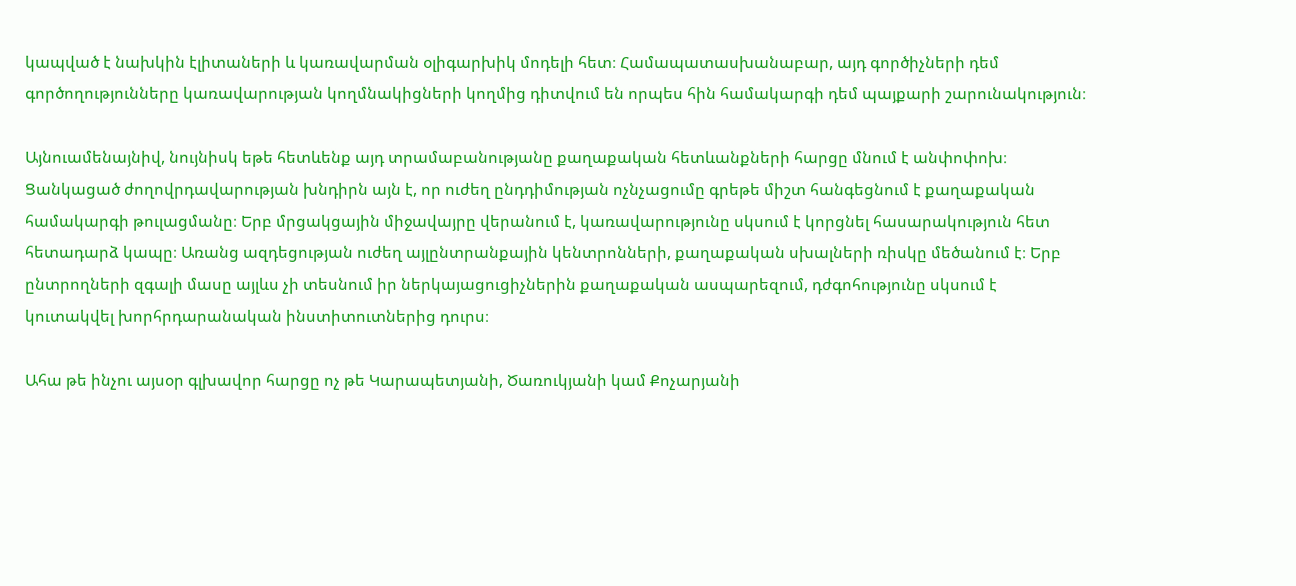կապված է նախկին էլիտաների և կառավարման օլիգարխիկ մոդելի հետ։ Համապատասխանաբար, այդ գործիչների դեմ գործողությունները կառավարության կողմնակիցների կողմից դիտվում են որպես հին համակարգի դեմ պայքարի շարունակություն։

Այնուամենայնիվ, նույնիսկ եթե հետևենք այդ տրամաբանությանը քաղաքական հետևանքների հարցը մնում է անփոփոխ։ Ցանկացած ժողովրդավարության խնդիրն այն է, որ ուժեղ ընդդիմության ոչնչացումը գրեթե միշտ հանգեցնում է քաղաքական համակարգի թուլացմանը։ Երբ մրցակցային միջավայրը վերանում է, կառավարությունը սկսում է կորցնել հասարակություն հետ հետադարձ կապը։ Առանց ազդեցության ուժեղ այլընտրանքային կենտրոնների, քաղաքական սխալների ռիսկը մեծանում է։ Երբ ընտրողների զգալի մասը այլևս չի տեսնում իր ներկայացուցիչներին քաղաքական ասպարեզում, դժգոհությունը սկսում է կուտակվել խորհրդարանական ինստիտուտներից դուրս։

Ահա թե ինչու այսօր գլխավոր հարցը ոչ թե Կարապետյանի, Ծառուկյանի կամ Քոչարյանի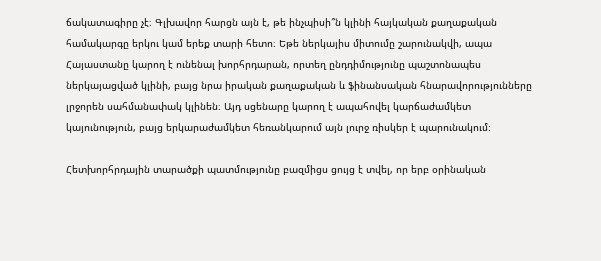ճակատագիրը չէ։ Գլխավոր հարցն այն է, թե ինչպիսի՞ն կլինի հայկական քաղաքական համակարգը երկու կամ երեք տարի հետո։ Եթե ներկայիս միտումը շարունակվի, ապա Հայաստանը կարող է ունենալ խորհրդարան, որտեղ ընդդիմությունը պաշտոնապես ներկայացված կլինի, բայց նրա իրական քաղաքական և ֆինանսական հնարավորությունները լրջորեն սահմանափակ կլինեն։ Այդ սցենարը կարող է ապահովել կարճաժամկետ կայունություն, բայց երկարաժամկետ հեռանկարում այն լուրջ ռիսկեր է պարունակում։

Հետխորհրդային տարածքի պատմությունը բազմիցս ցույց է տվել, որ երբ օրինական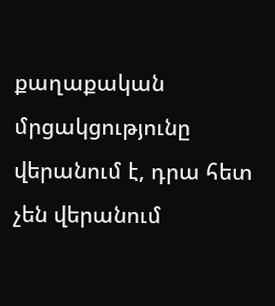քաղաքական մրցակցությունը վերանում է, դրա հետ չեն վերանում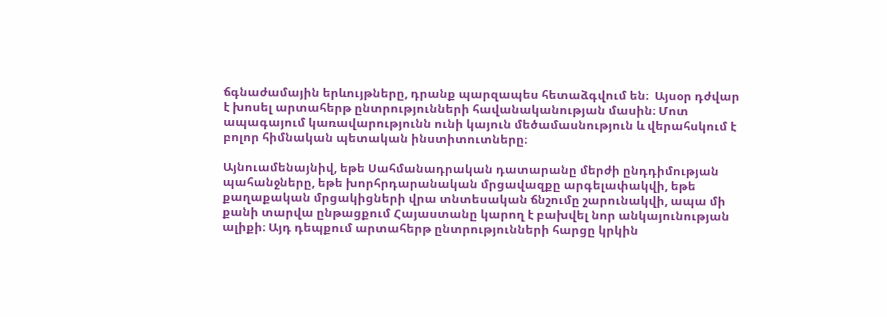ճգնաժամային երևույթները, դրանք պարզապես հետաձգվում են։  Այսօր դժվար է խոսել արտահերթ ընտրությունների հավանականության մասին։ Մոտ ապագայում կառավարությունն ունի կայուն մեծամասնություն և վերահսկում է բոլոր հիմնական պետական ինստիտուտները։

Այնուամենայնիվ, եթե Սահմանադրական դատարանը մերժի ընդդիմության պահանջները, եթե խորհրդարանական մրցավազքը արգելափակվի, եթե քաղաքական մրցակիցների վրա տնտեսական ճնշումը շարունակվի, ապա մի քանի տարվա ընթացքում Հայաստանը կարող է բախվել նոր անկայունության ալիքի։ Այդ դեպքում արտահերթ ընտրությունների հարցը կրկին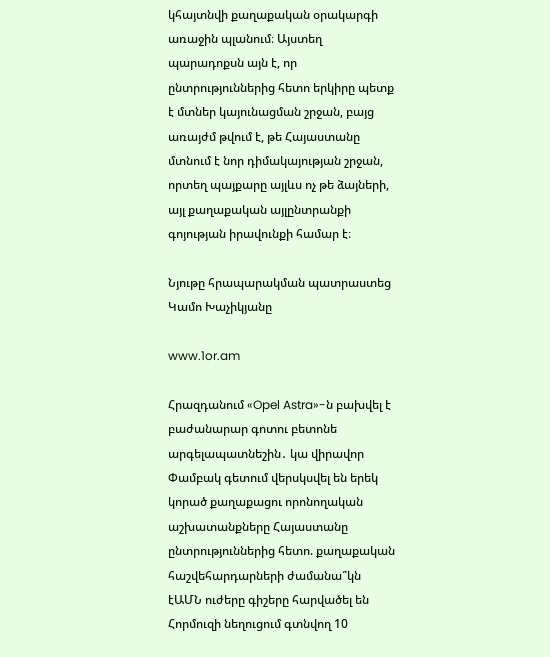կհայտնվի քաղաքական օրակարգի առաջին պլանում։ Այստեղ պարադոքսն այն է, որ ընտրություններից հետո երկիրը պետք է մտներ կայունացման շրջան, բայց առայժմ թվում է, թե Հայաստանը մտնում է նոր դիմակայության շրջան, որտեղ պայքարը այլևս ոչ թե ձայների, այլ քաղաքական այլընտրանքի գոյության իրավունքի համար է։

Նյութը հրապարակման պատրաստեց Կամո Խաչիկյանը

www.1or.am

Հրազդանում «Opel Astra»-ն բախվել է բաժանարար գոտու բետոնե արգելապատնեշին․ կա վիրավոր Փամբակ գետում վերսկսվել են երեկ կորած քաղաքացու որոնողական աշխատանքները Հայաստանը ընտրություններից հետո. քաղաքական հաշվեհարդարների ժամանա՞կն էԱՄՆ ուժերը գիշերը հարվածել են Հորմուզի նեղուցում գտնվող 10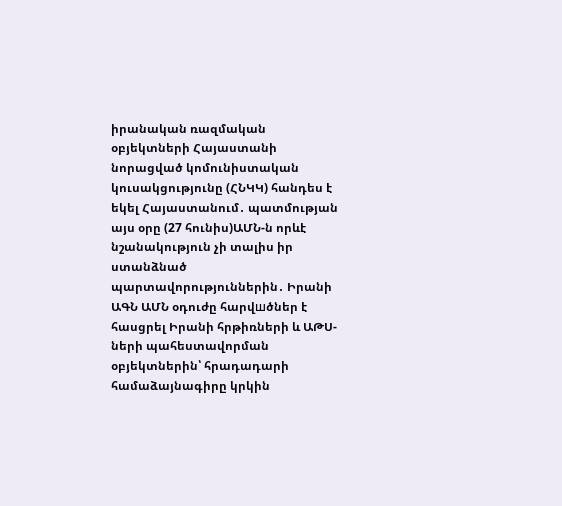իրանական ռազմական օբյեկտների Հայաստանի նորացված կոմունիստական կուսակցությունը (ՀՆԿԿ) հանդես է եկել Հայաստանում․ պատմության այս օրը (27 հունիս)ԱՄՆ-ն որևէ նշանակություն չի տալիս իր ստանձնած պարտավորություններին․ Իրանի ԱԳՆ ԱՄՆ օդուժը հարվшծներ է հասցրել Իրանի հրթիռների և ԱԹՍ-ների պահեստավորման օբյեկտներին՝ հրադադարի համաձայնագիրը կրկին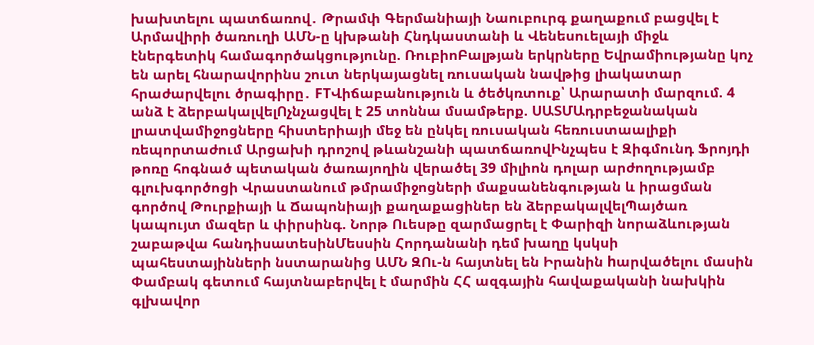խախտելու պատճառով․ Թրամփ Գերմանիայի Նաուբուրգ քաղաքում բացվել է Արմավիրի ծառուղի ԱՄՆ-ը կխթանի Հնդկաստանի և Վենեսուելայի միջև էներգետիկ համագործակցությունը. ՌուբիոԲալթյան երկրները Եվրամիությանը կոչ են արել հնարավորինս շուտ ներկայացնել ռուսական նավթից լիակատար հրաժարվելու ծրագիրը․ FTՎիճաբանություն և ծեծկռտուք՝ Արարատի մարզում. 4 անձ է ձերբակալվելՈչնչացվել է 25 տոննա մսամթերք. ՍԱՏՄԱդրբեջանական լրատվամիջոցները հիստերիայի մեջ են ընկել ռուսական հեռուստաալիքի ռեպորտաժում Արցախի դրոշով թևանշանի պատճառովԻնչպես է Զիգմունդ Ֆրոյդի թոռը հոգնած պետական ծառայողին վերածել 39 միլիոն դոլար արժողությամբ գլուխգործոցի Վրաստանում թմրամիջոցների մաքսանենգության և իրացման գործով Թուրքիայի և Ճապոնիայի քաղաքացիներ են ձերբակալվելՊայծառ կապույտ մազեր և փիրսինգ. Նորթ Ուեսթը զարմացրել է Փարիզի նորաձևության շաբաթվա հանդիսատեսինՄեսսին Հորդանանի դեմ խաղը կսկսի պահեստայինների նստարանից ԱՄՆ ԶՈւ-ն հայտնել են Իրանին hարվածելու մասին Փամբակ գետում հայտնաբերվել է մարմին ՀՀ ազգային հավաքականի նախկին գլխավոր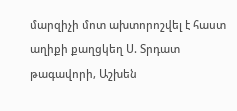մարզիչի մոտ ախտորոշվել է հաստ աղիքի քաղցկեղ Ս. Տրդատ թագավորի, Աշխեն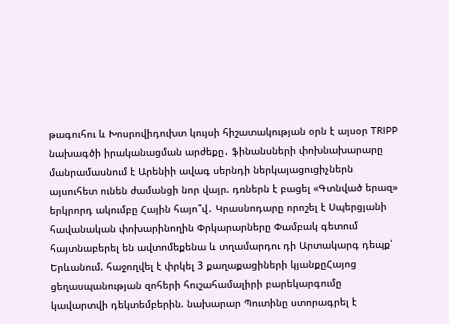թագուհու և Խոսրովիդուխտ կույսի հիշատակության օրն է այսօր TRIPP նախագծի իրականացման արժեքը․ ֆինանսների փոխնախարարը մանրամասնում է Արենիի ավագ սերնդի ներկայացուցիչներն այսուհետ ունեն ժամանցի նոր վայր. դռներն է բացել «Գտնված երազ» երկրորդ ակումբը Հային հայո՞վ․ Կրասնոդարը որոշել է Սպերցյանի հավանական փոխարինողին Փրկարարները Փամբակ գետում հայտնաբերել են ավտոմեքենա և տղամարդու դի Արտակարգ դեպք՝ Երևանում. հաջողվել է փրկել 3 քաղաքացիների կյանքըՀայոց ցեղասպանության զոհերի հուշահամալիրի բարեկարգումը կավարտվի դեկտեմբերին. նախարար Պուտինը ստորագրել է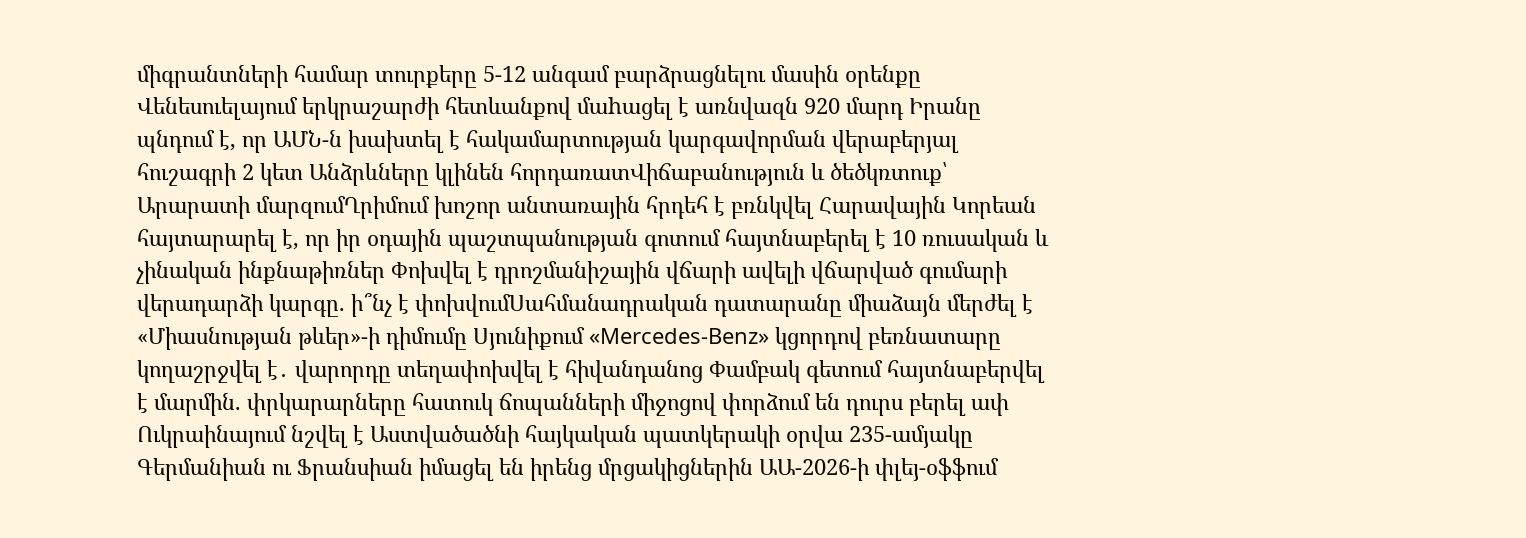միգրանտների համար տուրքերը 5-12 անգամ բարձրացնելու մասին օրենքը Վենեսուելայում երկրաշարժի հետևանքով մաhացել է առնվազն 920 մարդ Իրանը պնդում է, որ ԱՄՆ-ն խախտել է հակամարտության կարգավորման վերաբերյալ հուշագրի 2 կետ Անձրևները կլինեն հորդառատՎիճաբանություն և ծեծկռտուք՝ Արարատի մարզումՂրիմում խոշոր անտառային հրդեհ է բռնկվել Հարավային Կորեան հայտարարել է, որ իր օդային պաշտպանության գոտում հայտնաբերել է 10 ռուսական և չինական ինքնաթիռներ Փոխվել է դրոշմանիշային վճարի ավելի վճարված գումարի վերադարձի կարգը. ի՞նչ է փոխվումՍահմանադրական դատարանը միաձայն մերժել է «Միասնության թևեր»-ի դիմումը Սյունիքում «Mercedes-Benz» կցորդով բեռնատարը կողաշրջվել է․ վարորդը տեղափոխվել է հիվանդանոց Փամբակ գետում հայտնաբերվել է մարմին. փրկարարները հատուկ ճոպանների միջոցով փորձում են դուրս բերել ափ Ուկրաինայում նշվել է Աստվածածնի հայկական պատկերակի օրվա 235-ամյակը Գերմանիան ու Ֆրանսիան իմացել են իրենց մրցակիցներին ԱԱ-2026-ի փլեյ-օֆֆում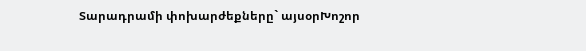Տարադրամի փոխարժեքները` այսօրԽոշոր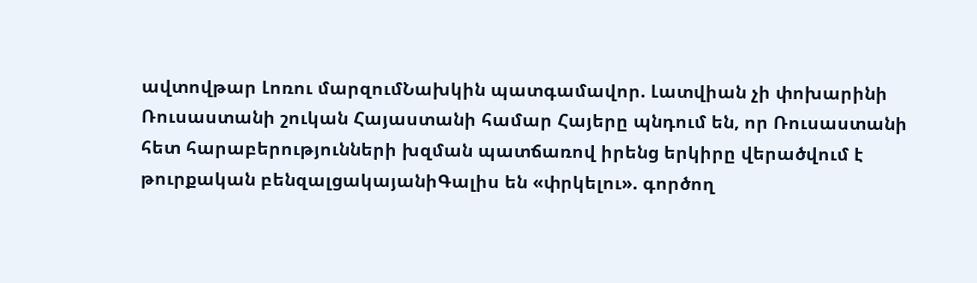ավտովթար Լոռու մարզումՆախկին պատգամավոր. Լատվիան չի փոխարինի Ռուսաստանի շուկան Հայաստանի համար Հայերը պնդում են, որ Ռուսաստանի հետ հարաբերությունների խզման պատճառով իրենց երկիրը վերածվում է թուրքական բենզալցակայանիԳալիս են «փրկելու». գործող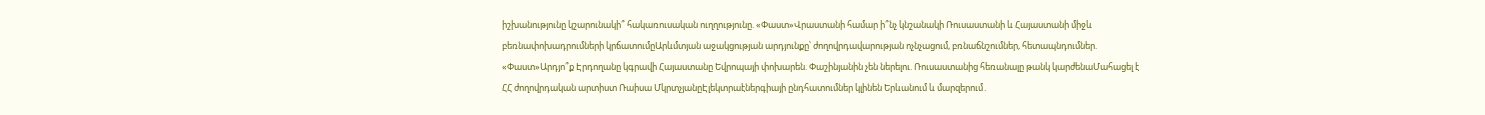իշխանությունը կշարունակի՞ հակառուսական ուղղությունը. «Փաստ»Վրաստանի համար ի՞նչ կնշանակի Ռուսաստանի և Հայաստանի միջև բեռնափոխադրումների կրճատումըԱրևմտյան աջակցության արդյունքը՝ ժողովրդավարության ոչնչացում, բռնաճնշումներ, հետապնդումներ. «Փաստ»Արդյո՞ք Էրդողանը կգրավի Հայաստանը Եվրոպայի փոխարեն. Փաշինյանին չեն ներելու. Ռուսաստանից հեռանալը թանկ կարժենաՄահացել է ՀՀ ժողովրդական արտիստ Ռաիսա ՄկրտչյանըԷլեկտրաէներգիայի ընդհատումներ կլինեն Երևանում և մարզերում․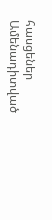հասցեներ
Ամենադիտված